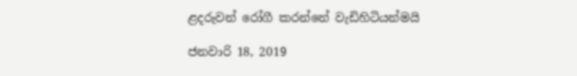ළදරුවන් රෝගී කරන්නේ වැඩිහිටියන්මයි

ජනවාරි 18, 2019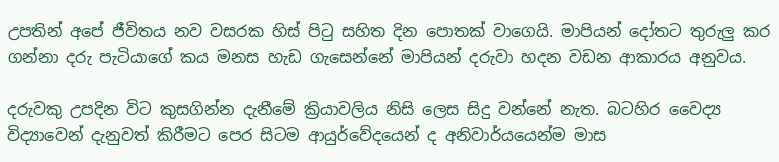උපතින් අපේ ජීවිතය නව වසරක හිස් පිටු සහිත දින පොතක් වාගෙයි. මාපියන් දෝතට තුරුලු කර ගන්නා දරු පැටියාගේ කය මනස හැඩ ගැසෙන්නේ මාපියන් දරුවා හදන වඩන ආකාරය අනුවය.

දරුවකු උපදින විට කුසගින්න දැනීමේ ක්‍රියාවලිය නිසි ලෙස සිදු වන්නේ නැත. බටහිර වෛද්‍ය විද්‍යාවෙන් දැනුවත් කිරීමට පෙර සිටම ආයුර්වේදයෙන් ද අනිවාර්යයෙන්ම මාස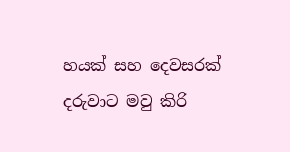හයක් සහ දෙවසරක් දරුවාට මවු කිරි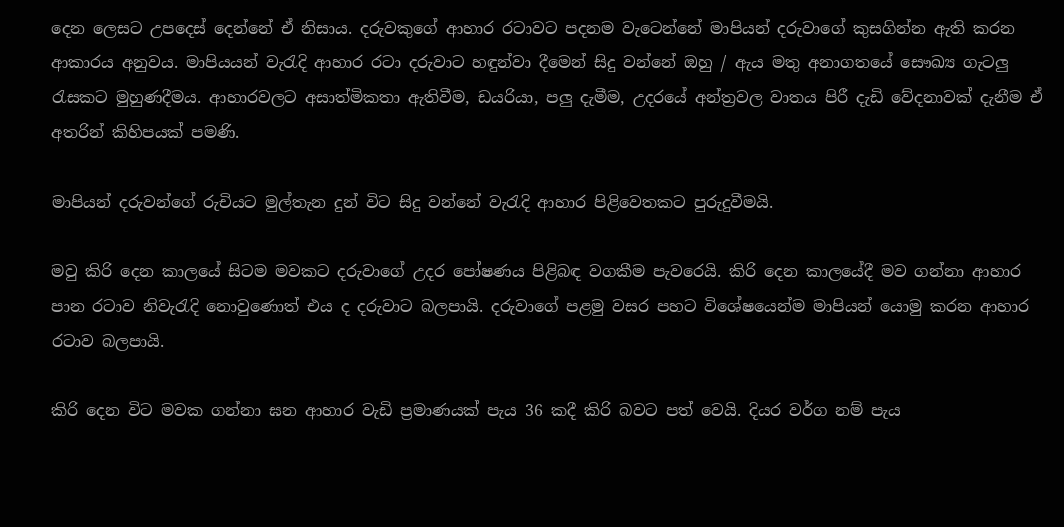දෙන ලෙසට උපදෙස් දෙන්නේ ඒ නිසාය. දරුවකුගේ ආහාර රටාවට පදනම වැටෙන්නේ මාපියන් දරුවාගේ කුසගින්න ඇති කරන ආකාරය අනුවය. මාපියයන් වැරැදි ආහාර රටා දරුවාට හඳුන්වා දීමෙන් සිදු වන්නේ ඔහු / ඇය මතු අනාගතයේ සෞඛ්‍ය ගැටලු රැසකට මුහුණදීමය. ආහාරවලට අසාත්මිකතා ඇතිවීම, ඩයරියා, පලු දැමීම, උදරයේ අන්ත්‍රවල වාතය පිරී දැඩි වේදනාවක් දැනීම ඒ අතරින් කිහිපයක් පමණි.

මාපියන් දරුවන්ගේ රුචියට මුල්තැන දුන් විට සිදු වන්නේ වැරැදි ආහාර පිළිවෙතකට පුරුදුවීමයි.

මවු කිරි දෙන කාලයේ සිටම මවකට දරුවාගේ උදර පෝෂණය පිළිබඳ වගකීම පැවරෙයි. කිරි දෙන කාලයේදී මව ගන්නා ආහාර පාන රටාව නිවැරැදි නොවුණොත් එය ද දරුවාට බලපායි. දරුවාගේ පළමු වසර පහට විශේෂයෙන්ම මාපියන් යොමු කරන ආහාර රටාව බලපායි.

කිරි දෙන විට මවක ගන්නා ඝන ආහාර වැඩි ප්‍රමාණයක් පැය 36 කදී කිරි බවට පත් වෙයි. දියර වර්ග නම් පැය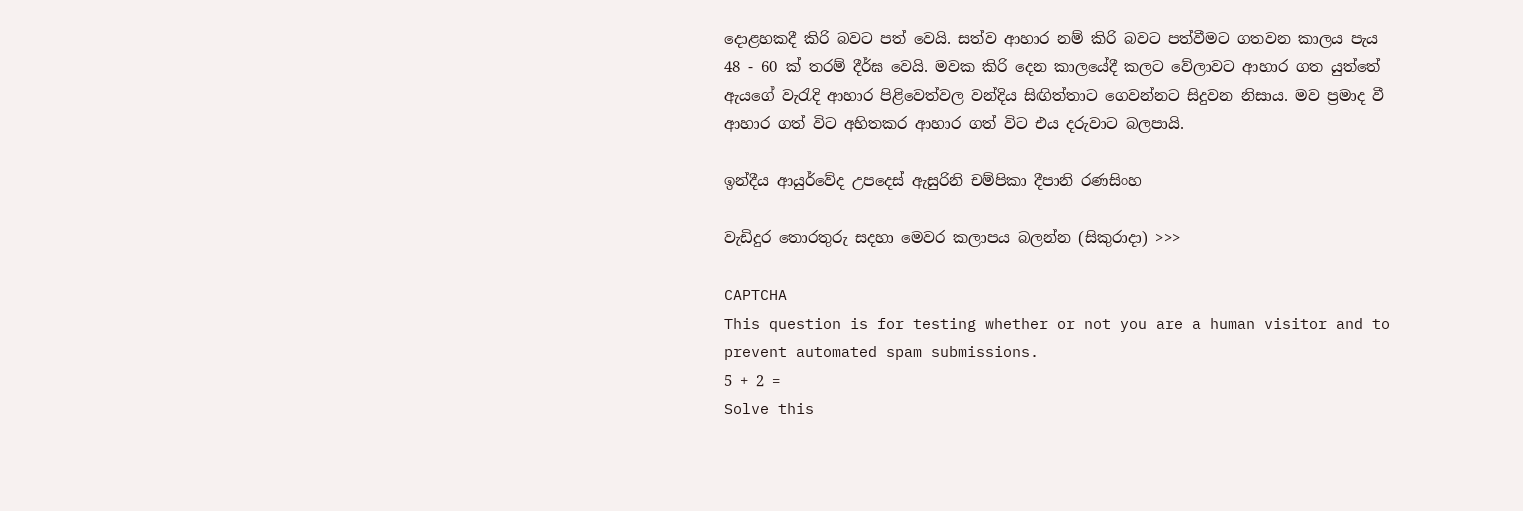දොළහකදී කිරි බවට පත් වෙයි. සත්ව ආහාර නම් කිරි බවට පත්වීමට ගතවන කාලය පැය 48 - 60 ක් තරම් දීර්ඝ වෙයි. මවක කිරි දෙන කාලයේදී කලට වේලාවට ආහාර ගත යුත්තේ ඇයගේ වැරැදි ආහාර පිළිවෙත්වල වන්දිය සිඟිත්තාට ගෙවන්නට සිදුවන නිසාය. මව ප්‍රමාද වී ආහාර ගත් විට අහිතකර ආහාර ගත් විට එය දරුවාට බලපායි.

ඉන්දීය ආයුර්වේද උපදෙස් ඇසුරිනි චම්පිකා දීපානි රණසිංහ

වැඩිදුර තොරතුරු සදහා මෙවර කලාපය බලන්න (සිකුරාදා) >>>

CAPTCHA
This question is for testing whether or not you are a human visitor and to prevent automated spam submissions.
5 + 2 =
Solve this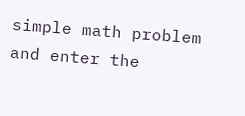simple math problem and enter the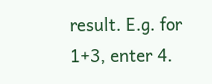result. E.g. for 1+3, enter 4.